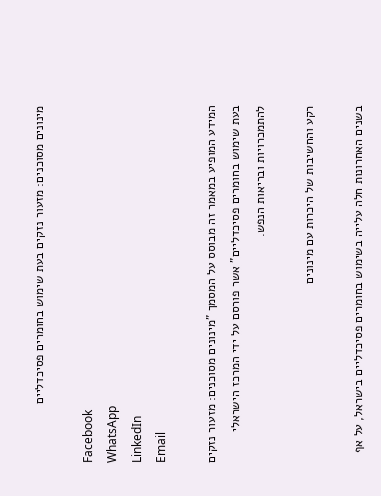מינונים מסוכנים: מזעור נזקים בעת שימוש בחומרים פסיכדליים

Facebook
WhatsApp
LinkedIn
Email

המידע המופיע במאמר זה מבוסס על המסמך "מינונים מסוכנים: מזעור נזקים בעת שימוש בחומרים פסיכדליים" אשר פורסם על ידי המרכז הישראלי להתמכרויות ובריאות הנפש.

רקע והחשיבות של היכרות עם מינונים

בשנים האחרונות חלה עלייה בשימוש בחומרים פסיכדליים בישראל, על אף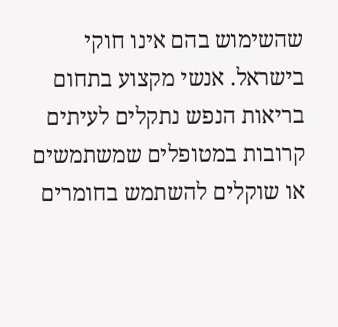שהשימוש בהם אינו חוקי בישראל. אנשי מקצוע בתחום בריאות הנפש נתקלים לעיתים קרובות במטופלים שמשתמשים או שוקלים להשתמש בחומרים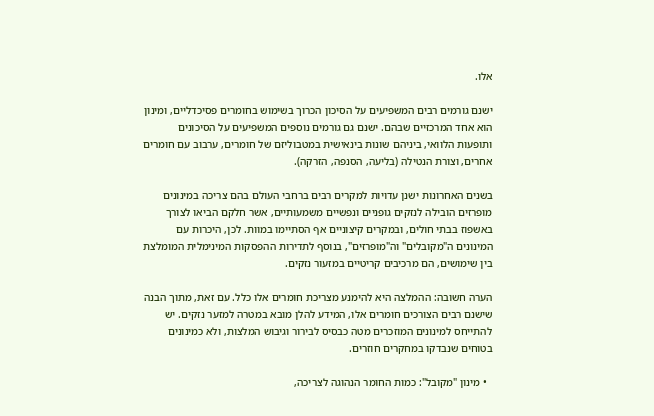אלו.

ישנם גורמים רבים המשפיעים על הסיכון הכרוך בשימוש בחומרים פסיכדליים, ומינון הוא אחד המרכזיים שבהם. ישנם גם גורמים נוספים המשפיעים על הסיכונים ותופעות הלוואי, ביניהם שונות בינאישית במטבוליזם של חומרים, ערבוב עם חומרים אחרים, וצורת הנטילה (בליעה, הסנפה, הזרקה).

בשנים האחרונות ישנן עדויות למקרים רבים ברחבי העולם בהם צריכה במינונים מופרזים הובילה לנזקים גופניים ונפשיים משמעותיים, אשר חלקם הביאו לצורך באשפוז בבתי חולים, ובמקרים קיצוניים אף הסתיימו במוות. לכן, היכרות עם המינונים ה"מקובלים" וה"מופרזים", בנוסף לתדירות ההפסקות המינימלית המומלצת בין שימושים, הם מרכיבים קריטיים במזעור נזקים.

הערה חשובה: ההמלצה היא להימנע מצריכת חומרים אלו כלל. עם זאת, מתוך הבנה שישנם רבים הצורכים חומרים אלו, המידע להלן מובא במטרה למזער נזקים. יש להתייחס למינונים המוזכרים מטה כבסיס לבירור וגיבוש המלצות, ולא כמינונים בטוחים שנבדקו במחקרים חוזרים.

  • מינון "מקובל": כמות החומר הנהוגה לצריכה,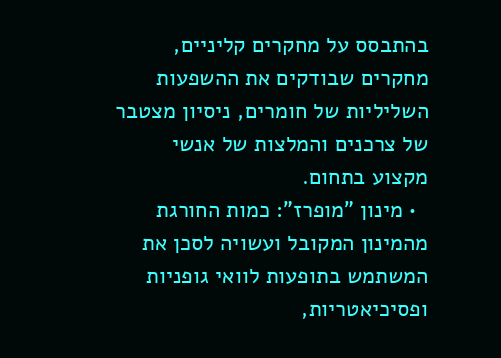בהתבסס על מחקרים קליניים, מחקרים שבודקים את ההשפעות השליליות של חומרים, ניסיון מצטבר של צרכנים והמלצות של אנשי מקצוע בתחום.
  • מינון "מופרז": כמות החורגת מהמינון המקובל ועשויה לסכן את המשתמש בתופעות לוואי גופניות ופסיכיאטריות,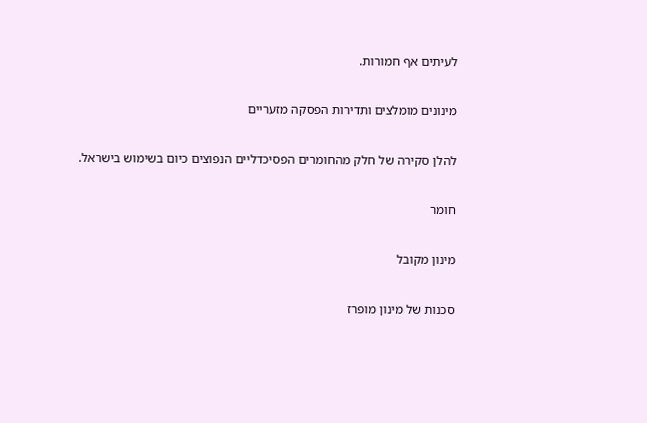לעיתים אף חמורות.

מינונים מומלצים ותדירות הפסקה מזעריים

להלן סקירה של חלק מהחומרים הפסיכדליים הנפוצים כיום בשימוש בישראל.

חומר

מינון מקובל

סכנות של מינון מופרז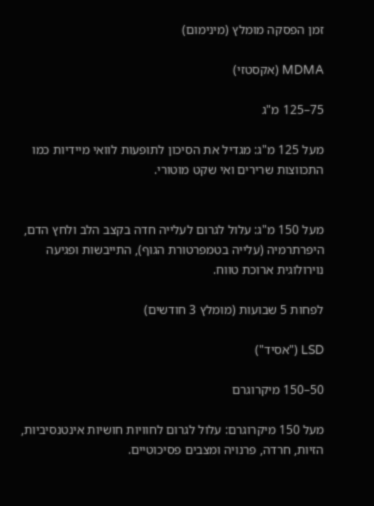זמן הפסקה מומלץ (מינימום)

MDMA (אקסטזי)

75–125 מ"ג

מעל 125 מ"ג: מגדיל את הסיכון לתופעות לוואי מיידיות כמו התכווצות שרירים ואי שקט מוטורי.


מעל 150 מ"ג: עלול לגרום לעלייה חדה בקצב הלב ולחץ הדם, היפרתרמיה (עלייה בטמפרטורת הגוף), התייבשות ופגיעה נוירולוגית ארוכת טווח.

לפחות 5 שבועות (מומלץ 3 חודשים)

LSD ("אסיד")

50–150 מיקרוגרם

מעל 150 מיקרוגרם: עלול לגרום לחוויות חושיות אינטנסיביות, הזיות, חרדה, פרנויה ומצבים פסיכוטיים.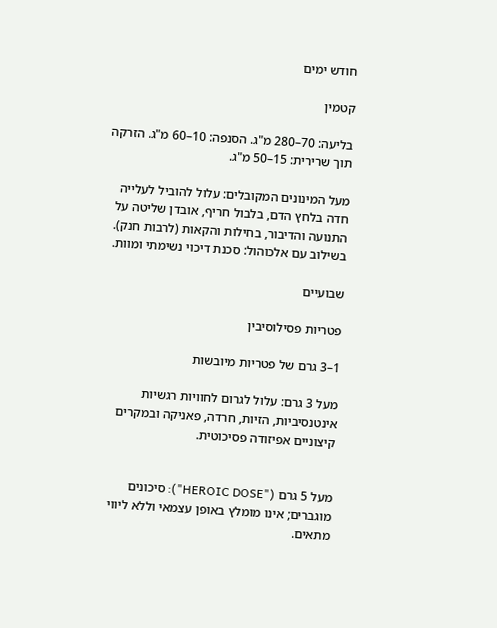חודש ימים

קטמין

בליעה: 70–280 מ"ג. הסנפה: 10–60 מ"ג. הזרקה תוך שרירית: 15–50 מ"ג.

מעל המינונים המקובלים: עלול להוביל לעלייה חדה בלחץ הדם, בלבול חריף, אובדן שליטה על התנועה והדיבור, בחילות והקאות (לרבות חנק). בשילוב עם אלכוהול: סכנת דיכוי נשימתי ומוות.

שבועיים

פטריות פסילוסיבין

1–3 גרם של פטריות מיובשות

מעל 3 גרם: עלול לגרום לחוויות רגשיות אינטנסיביות, הזיות, חרדה, פאניקה ובמקרים קיצוניים אפיזודה פסיכוטית.


מעל 5 גרם ("HEROIC DOSE"): סיכונים מוגברים; אינו מומלץ באופן עצמאי וללא ליווי מתאים.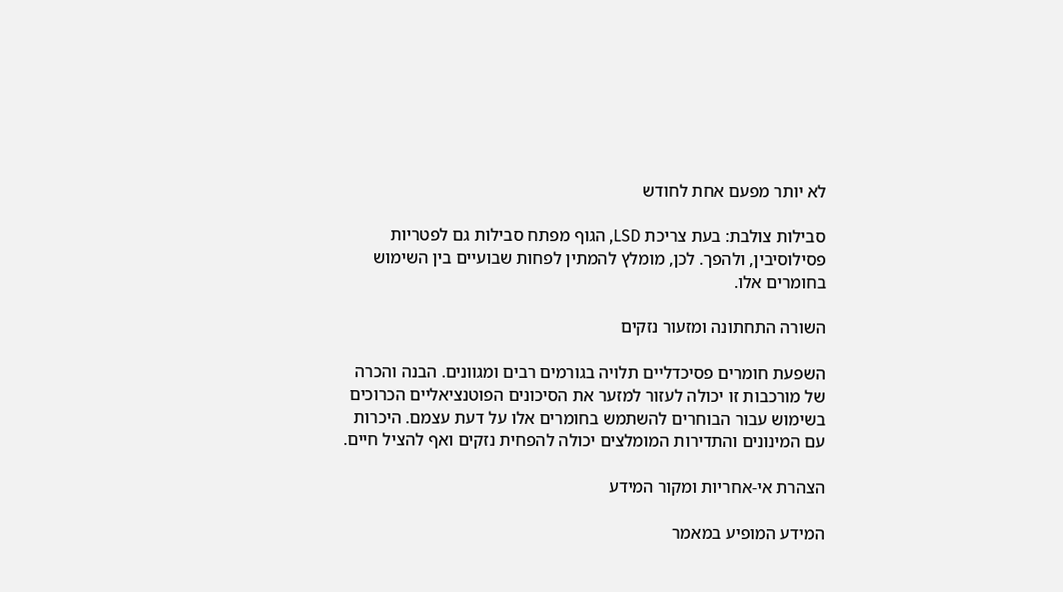לא יותר מפעם אחת לחודש

סבילות צולבת: בעת צריכת LSD, הגוף מפתח סבילות גם לפטריות פסילוסיבין, ולהפך. לכן, מומלץ להמתין לפחות שבועיים בין השימוש בחומרים אלו.

השורה התחתונה ומזעור נזקים

השפעת חומרים פסיכדליים תלויה בגורמים רבים ומגוונים. הבנה והכרה של מורכבות זו יכולה לעזור למזער את הסיכונים הפוטנציאליים הכרוכים בשימוש עבור הבוחרים להשתמש בחומרים אלו על דעת עצמם. היכרות עם המינונים והתדירות המומלצים יכולה להפחית נזקים ואף להציל חיים.

הצהרת אי-אחריות ומקור המידע

המידע המופיע במאמר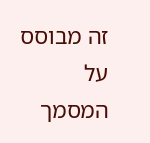זה מבוסס על המסמך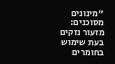"מינונים מסוכנים: מזעור נזקים בעת שימוש בחומרים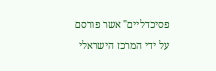פסיכדליים" אשר פורסם על ידי המרכז הישראלי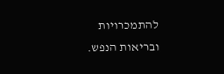להתמכרויות ובריאות הנפש.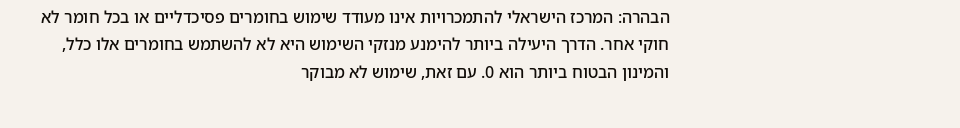הבהרה: המרכז הישראלי להתמכרויות אינו מעודד שימוש בחומרים פסיכדליים או בכל חומר לא חוקי אחר. הדרך היעילה ביותר להימנע מנזקי השימוש היא לא להשתמש בחומרים אלו כלל, והמינון הבטוח ביותר הוא 0. עם זאת, שימוש לא מבוקר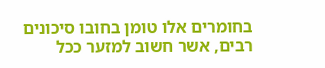בחומרים אלו טומן בחובו סיכונים רבים, אשר חשוב למזער ככל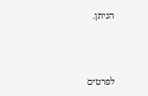הניתן.



לפרטים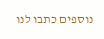נוספים כתבו לנו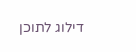דילוג לתוכן